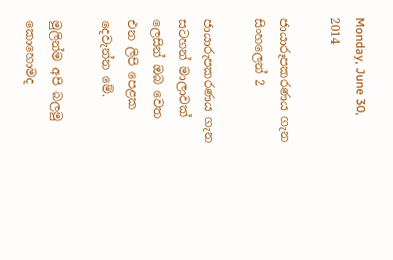Monday, June 30, 2014

ජායාරූපකරණය ගැන සිංහලෙන් 2

ජායාරුපකරණය ගැන සටහන් මාලාවක් ලෙසින් ඔබ වෙත එන ලිපි පෙළක දෙවැන්න මේ.

මුලින්ම අපි බලමු කොහොමද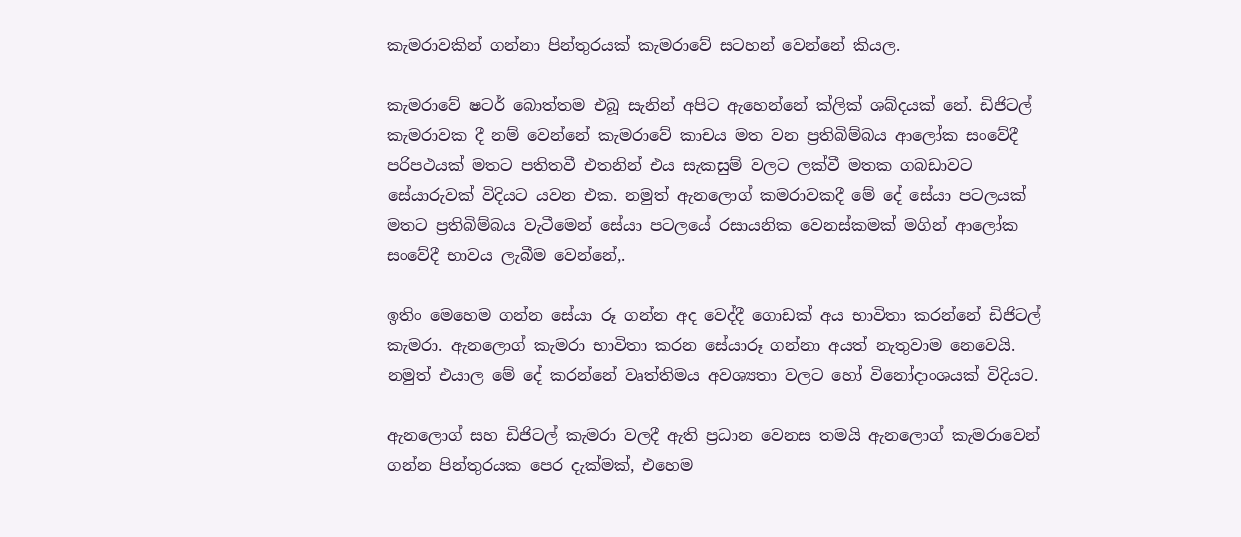කැමරාවකින් ගන්නා පින්තුරයක් කැමරාවේ සටහන් වෙන්නේ කියල.

කැමරාවේ ෂටර් බොත්තම එබූ සැනින් අපිට ඇහෙන්නේ ක්ලික් ශබ්දයක් නේ. ඩිජිටල් කැමරාවක දී නම් වෙන්නේ කැමරාවේ කාචය මත වන ප්‍රතිබිම්බය ආලෝක සංවේදී පරිපථයක් මතට පතිතවී එතනින් එය සැකසුම් වලට ලක්වී මතක ගබඩාවට සේයාරුවක් විදියට යවන එක. නමුත් ඇනලොග් කමරාවකදී මේ දේ සේයා පටලයක් මතට ප්‍රතිබිම්බය වැටීමෙන් සේයා පටලයේ රසායනික වෙනස්කමක් මගින් ආලෝක සංවේදී භාවය ලැබීම වෙන්නේ,.

ඉතිං මෙහෙම ගන්න සේයා රූ ගන්න අද වෙද්දී ගොඩක් අය භාවිතා කරන්නේ ඩිජිටල් කැමරා. ඇනලොග් කැමරා භාවිතා කරන සේයාරූ ගන්නා අයත් නැතුවාම නෙවෙයි. නමුත් එයාල මේ දේ කරන්නේ වෘත්තිමය අවශ්‍යතා වලට හෝ විනෝදාංශයක් විදියට.

ඇනලොග් සහ ඩිජිටල් කැමරා වලදී ඇති ප්‍රධාන වෙනස තමයි ඇනලොග් කැමරාවෙන් ගන්න පින්තුරයක පෙර දැක්මක්, එහෙම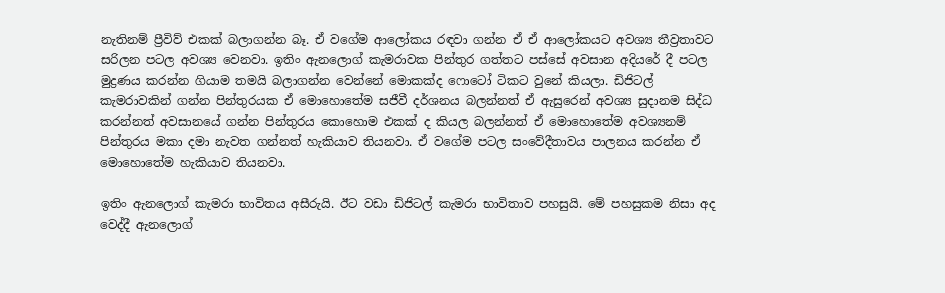නැතිනම් ප්‍රීවිව් එකක් බලාගන්න බෑ. ඒ වගේම ආලෝකය රඳවා ගන්න ඒ ඒ ආලෝකයට අවශ්‍ය තීව්‍රතාවට සරිලන පටල අවශ්‍ය වෙනවා. ඉතිං ඇනලොග් කැමරාවක පින්තුර ගත්තට පස්සේ අවසාන අදියරේ දී පටල මුද්‍රණය කරන්න ගියාම තමයි බලාගන්න වෙන්නේ මොකක්ද ෆොටෝ ටිකට වුනේ කියලා. ඩිජිටල් කැමරාවකින් ගන්න පින්තුරයක ඒ මොහොතේම සජීවී දර්ශනය බලන්නත් ඒ ඇසුරෙන් අවශ්‍ය සුදානම සිද්ධ කරන්නත් අවසානයේ ගන්න පින්තුරය කොහොම එකක් ද කියල බලන්නත් ඒ මොහොතේම අවශ්‍යනම් පින්තුරය මකා දමා නැවත ගන්නත් හැකියාව තියනවා. ඒ වගේම පටල සංවේදීතාවය පාලනය කරන්න ඒ මොහොතේම හැකියාව තියනවා.

ඉතිං ඇනලොග් කැමරා භාවිතය අසීරුයි. ඊට වඩා ඩිජිටල් කැමරා භාවිතාව පහසුයි. මේ පහසුකම නිසා අද වෙද්දී ඇනලොග්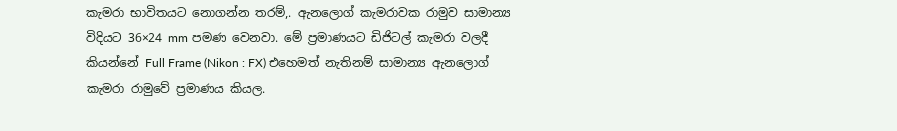කැමරා භාවිතයට නොගන්න තරම්,. ඇනලොග් කැමරාවක රාමුව සාමාන්‍ය විදියට 36×24 mm පමණ වෙනවා. මේ ප්‍රමාණයට ඩිජිටල් කැමරා වලදී කියන්නේ Full Frame (Nikon : FX) එහෙමත් නැතිනම් සාමාන්‍ය ඇනලොග් කැමරා රාමුවේ ප්‍රමාණය කියල.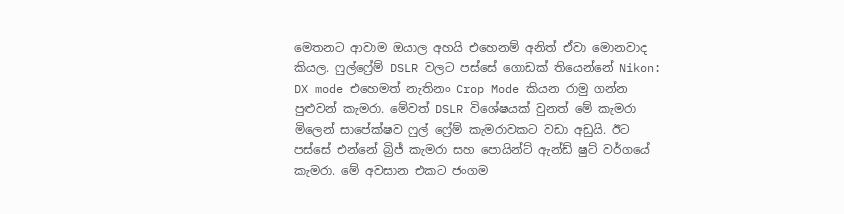මෙතනට ආවාම ඔයාල අහයි එහෙනම් අනිත් ඒවා මොනවාද කියල. ෆුල්ෆ්‍රේම් DSLR වලට පස්සේ ගොඩක් තියෙන්නේ Nikon: DX mode එහෙමත් නැතිනං Crop Mode කියන රාමු ගන්න පුළුවන් කැමරා. මේවත් DSLR විශේෂයක් වුනත් මේ කැමරා මිලෙන් සාපේක්ෂව ෆුල් ෆ්‍රේම් කැමරාවකට වඩා අඩුයි. ඊට පස්සේ එන්නේ බ්‍රිජ් කැමරා සහ පොයින්ට් ඇන්ඩ් ෂුට් වර්ගයේ කැමරා. මේ අවසාන එකට ජංගම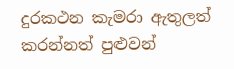දුරකථන කැමරා ඇතුලත් කරන්නත් පුළුවන්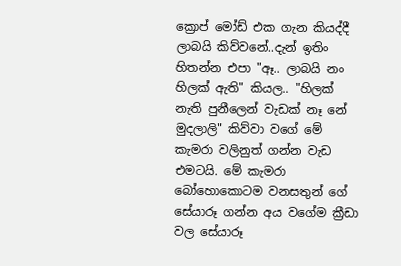ක්‍රොප් මෝඩ් එක ගැන කියද්දී ලාබයි කිව්වනේ..දැන් ඉතිං හිතන්න එපා "ඈ.. ලාබයි නං හිලක් ඇති" කියල.. "හිලක් නැති පුනීලෙන් වැඩක් නෑ නේ මුදලාලි" කිව්වා වගේ මේ කැමරා වලිනුත් ගන්න වැඩ එමටයි. මේ කැමරා බෝහොකොටම වනසතුන් ගේ සේයාරූ ගන්න අය වගේම ක්‍රීඩා වල සේයාරූ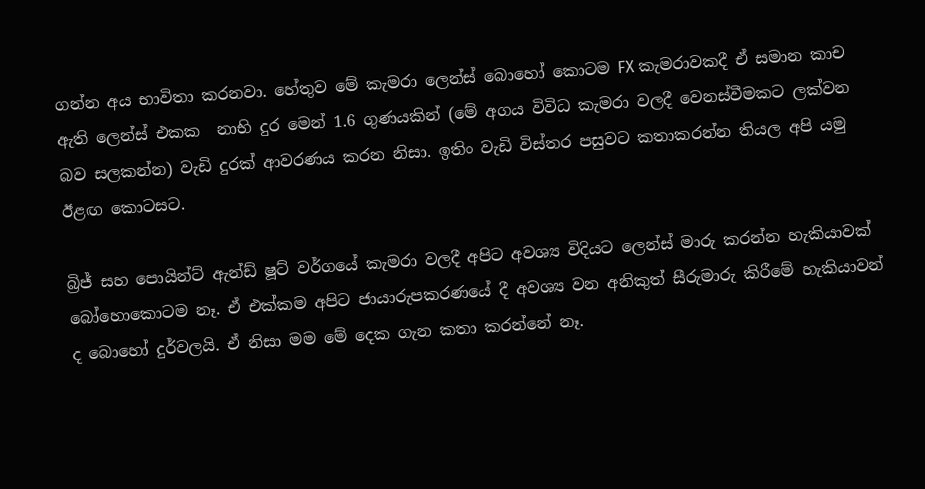ගන්න අය භාවිතා කරනවා. හේතුව මේ කැමරා ලෙන්ස් බොහෝ කොටම FX කැමරාවකදී ඒ සමාන කාච ඇති ලෙන්ස් එකක  නාභි දුර මෙන් 1.6 ගුණයකින් (මේ අගය විවිධ කැමරා වලදී වෙනස්වීමකට ලක්වන බව සලකන්න) වැඩි දුරක් ආවරණය කරන නිසා. ඉතිං වැඩි විස්තර පසුවට කතාකරන්න තියල අපි යමු ඊළඟ කොටසට.

බ්‍රිජ් සහ පොයින්ට් ඇන්ඩ් ෂූට් වර්ගයේ කැමරා වලදී අපිට අවශ්‍ය විදියට ලෙන්ස් මාරු කරන්න හැකියාවක් බෝහොකොටම නෑ. ඒ එක්කම අපිට ජායාරුපකරණයේ දී අවශ්‍ය වන අනිකුත් සීරුමාරු කිරීමේ හැකියාවන් ද බොහෝ දුර්වලයි. ඒ නිසා මම මේ දෙක ගැන කතා කරන්නේ නෑ.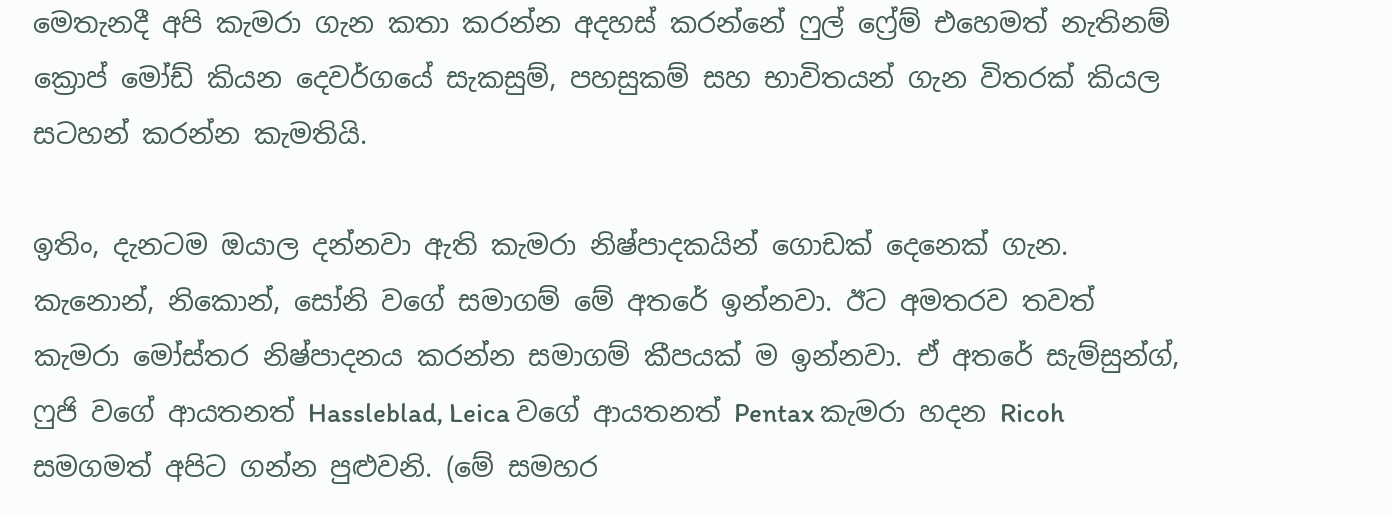මෙතැනදී අපි කැමරා ගැන කතා කරන්න අදහස් කරන්නේ ෆුල් ෆ්‍රේම් එහෙමත් නැතිනම් ක්‍රොප් මෝඩ් කියන දෙවර්ගයේ සැකසුම්, පහසුකම් සහ භාවිතයන් ගැන විතරක් කියල සටහන් කරන්න කැමතියි.

ඉතිං, දැනටම ඔයාල දන්නවා ඇති කැමරා නිෂ්පාදකයින් ගොඩක් දෙනෙක් ගැන. කැනොන්, නිකොන්, සෝනි වගේ සමාගම් මේ අතරේ ඉන්නවා. ඊට අමතරව තවත් කැමරා මෝස්‌තර නිෂ්පාදනය කරන්න සමාගම් කීපයක් ම ඉන්නවා. ඒ අතරේ සැම්සුන්ග්, ෆුජි වගේ ආයතනත් Hassleblad, Leica වගේ ආයතනත් Pentax කැමරා හදන Ricoh සමගමත් අපිට ගන්න පුළුවනි. (මේ සමහර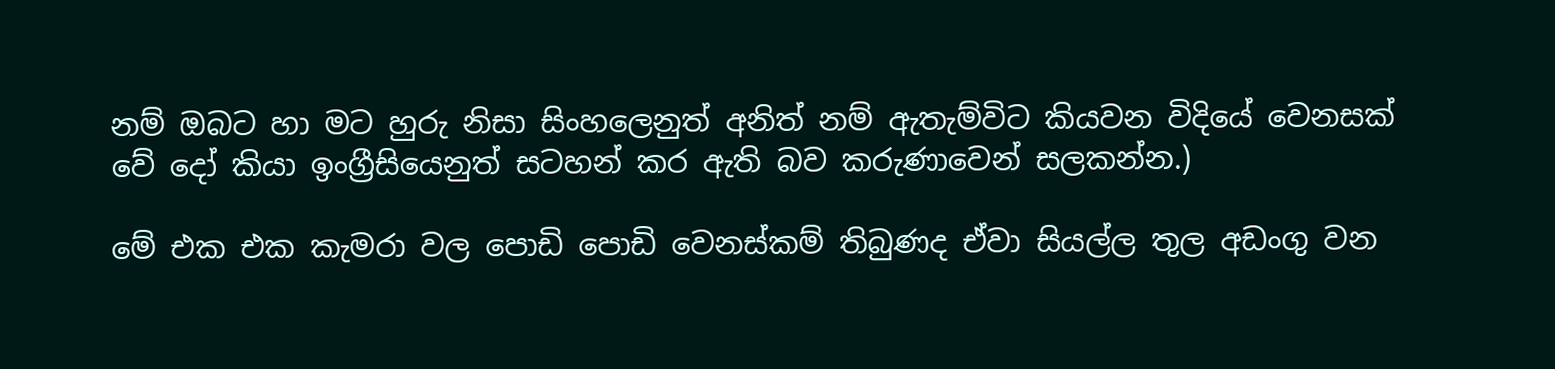නම් ඔබට හා මට හුරු නිසා සිංහලෙනුත් අනිත් නම් ඇතැම්විට කියවන විදියේ වෙනසක් වේ දෝ කියා ඉංග්‍රීසියෙනුත් සටහන් කර ඇති බව කරුණාවෙන් සලකන්න.)

මේ එක එක කැමරා වල පොඩි පොඩි වෙනස්කම් තිබුණද ඒවා සියල්ල තුල අඩංගු වන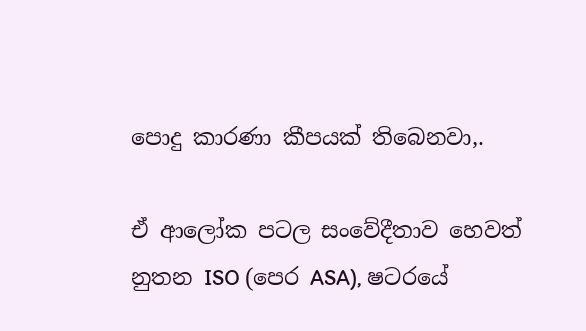පොදු කාරණා කීපයක් තිබෙනවා,.

ඒ ආලෝක පටල සංවේදීතාව හෙවත් නුතන ISO (පෙර ASA), ෂටරයේ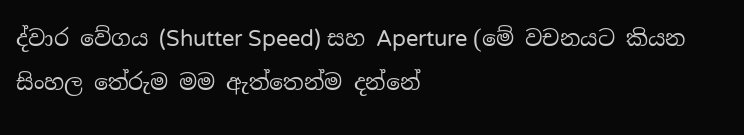ද්වාර වේගය (Shutter Speed) සහ Aperture (මේ වචනයට කියන සිංහල තේරුම මම ඇත්තෙන්ම දන්නේ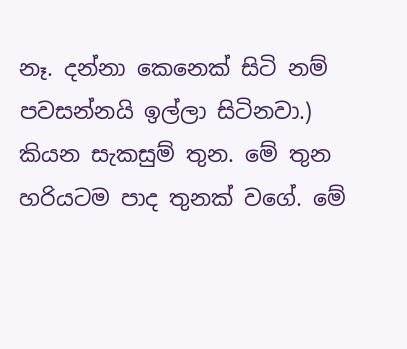නෑ. දන්නා කෙනෙක් සිටි නම් පවසන්නයි ඉල්ලා සිටිනවා.) කියන සැකසුම් තුන. මේ තුන හරියටම පාද තුනක් වගේ. මේ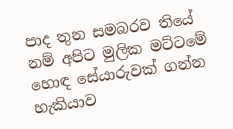පාද තුන සමබරව තියේ නම් අපිට මුලික මට්ටමේ හොඳ සේයාරුවක් ගන්න හැකියාව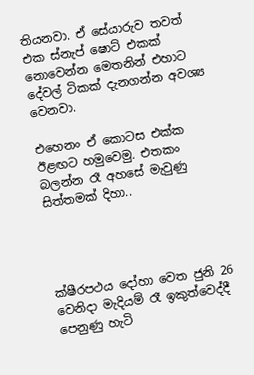තියනවා. ඒ සේයාරුව තවත් එක ස්නැප් ෂොට් එකක් නොවෙන්න මෙතනින් එහාට දේවල් ටිකක් දැනගන්න අවශ්‍ය වෙනවා.

එහෙනං ඒ කොටස එක්ක ඊළඟට හමුවෙමු. එතකං බලන්න රෑ අහසේ මැවුණු සිත්තමක් දිහා..




ක්ෂීරපථය දෝහා වෙත ජුනි 26 වෙනිදා මැදියම් රෑ ඉකුත්වෙද්දී පෙනුණු හැටි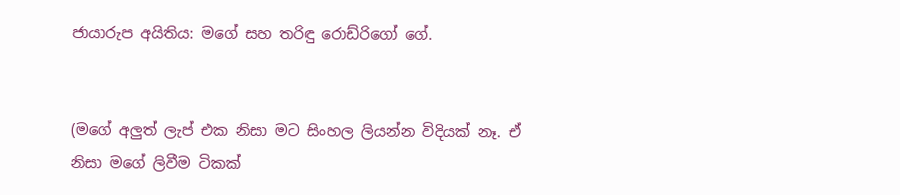ජායාරුප අයිතිය: මගේ සහ තරිඳු රොඩ්රිගෝ ගේ.


(මගේ අලුත් ලැප් එක නිසා මට සිංහල ලියන්න විදියක් නෑ. ඒ නිසා මගේ ලිවීම ටිකක්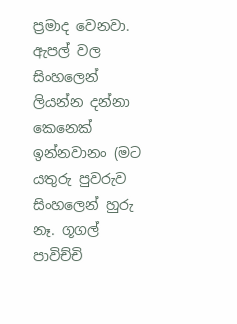ප්‍රමාද වෙනවා. ඇපල් වල සිංහලෙන් ලියන්න දන්නා කෙනෙක් ඉන්නවානං (මට යතුරු පුවරුව සිංහලෙන් හුරු නෑ. ගූගල් පාවිච්චි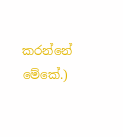කරන්නේ මේකේ.)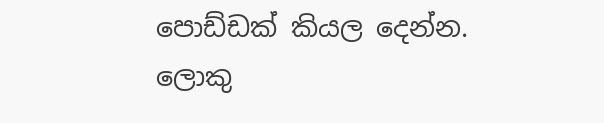පොඩ්ඩක් කියල දෙන්න. ලොකු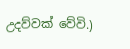උදව්වක් වේවි.)